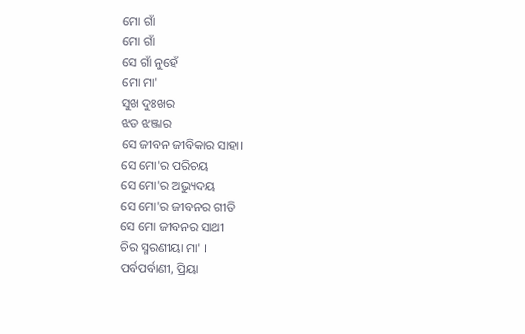ମୋ ଗାଁ
ମୋ ଗାଁ
ସେ ଗାଁ ନୁହେଁ
ମୋ ମା'
ସୁଖ ଦୁଃଖର
ଝଡ ଝଞ୍ଜାର
ସେ ଜୀବନ ଜୀବିକାର ସାହା।
ସେ ମୋ'ର ପରିଚୟ
ସେ ମୋ'ର ଅଭ୍ୟୁଦୟ
ସେ ମୋ'ର ଜୀବନର ଗୀତି
ସେ ମୋ ଜୀବନର ସାଥୀ
ଚିର ସ୍ମରଣୀୟା ମା' ।
ପର୍ବପର୍ବାଣୀ, ପ୍ରିୟା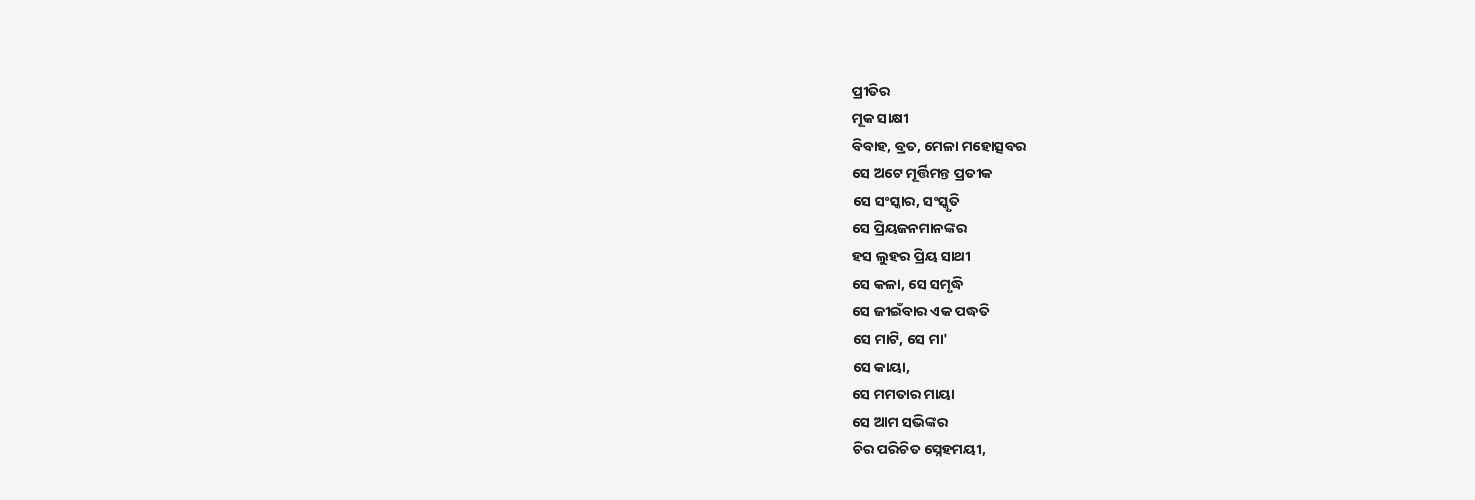ପ୍ରୀତିର
ମୂକ ସାକ୍ଷୀ
ବିବାହ, ବ୍ରତ, ମେଳା ମହୋତ୍ସବର
ସେ ଅଟେ ମୂର୍ତ୍ତିମନ୍ତ ପ୍ରତୀକ
ସେ ସଂସ୍କାର, ସଂସ୍କୃତି
ସେ ପ୍ରିୟଜନମାନଙ୍କର
ହସ ଲୁହର ପ୍ରିୟ ସାଥୀ
ସେ କଳା, ସେ ସମୃଦ୍ଧି
ସେ ଜୀଇଁବାର ଏକ ପଦ୍ଧତି
ସେ ମାଟି, ସେ ମା'
ସେ କାୟା,
ସେ ମମତାର ମାୟା
ସେ ଆମ ସଭିଙ୍କର
ଚିର ପରିଚିତ ସ୍ନେହମୟୀ,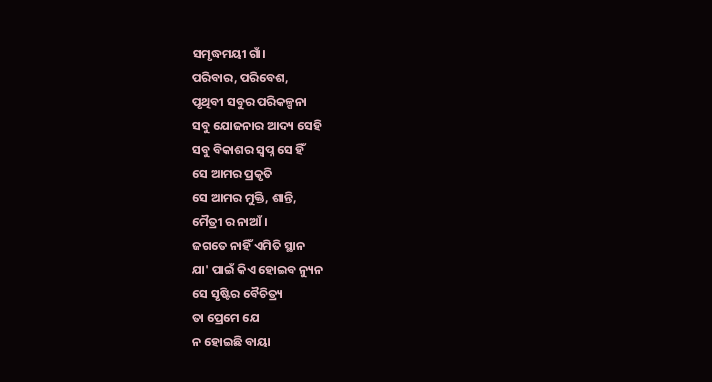ସମୃଦ୍ଧମୟୀ ଗାଁ।
ପରିବାର, ପରିବେଶ,
ପୃଥିବୀ ସବୁର ପରିକଳ୍ପନା
ସବୁ ଯୋଜନାର ଆଦ୍ୟ ସେହି
ସବୁ ବିକାଶର ସ୍ବପ୍ନ ସେ ହିଁ
ସେ ଆମର ପ୍ରକୃତି
ସେ ଆମର ମୁକ୍ତି, ଶାନ୍ତି,
ମୈତ୍ରୀ ର ନାଆଁ ।
ଜଗତେ ନାହିଁ ଏମିତି ସ୍ଥାନ
ଯା' ପାଇଁ କିଏ ହୋଇବ ନ୍ୟୁନ
ସେ ସୃଷ୍ଟିର ବୈଚିତ୍ର୍ୟ
ତା ପ୍ରେମେ ଯେ
ନ ହୋଇଛି ବାୟା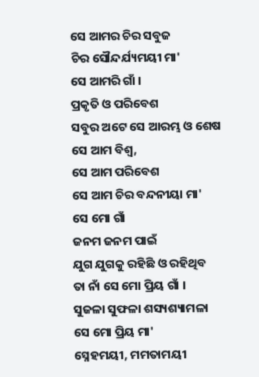ସେ ଆମର ଚିର ସବୁଜ
ଚିର ସୌନ୍ଦର୍ଯ୍ୟମୟୀ ମା'
ସେ ଆମରି ଗାଁ ।
ପ୍ରକୃତି ଓ ପରିବେଶ
ସବୁର ଅଟେ ସେ ଆରମ୍ଭ ଓ ଶେଷ
ସେ ଆମ ବିଶ୍ଵ,
ସେ ଆମ ପରିବେଶ
ସେ ଆମ ଚିର ବନ୍ଦନୀୟା ମା'
ସେ ମୋ ଗାଁ
ଜନମ ଜନମ ପାଇଁ
ଯୁଗ ଯୁଗକୁ ରହିଛି ଓ ରହିଥିବ
ତା ନାଁ ସେ ମୋ ପ୍ରିୟ ଗାଁ ।
ସୁଜଳା ସୁଫଳା ଶସ୍ୟଶ୍ୟାମଳା
ସେ ମୋ ପ୍ରିୟ ମା'
ସ୍ନେହମୟୀ, ମମତାମୟୀ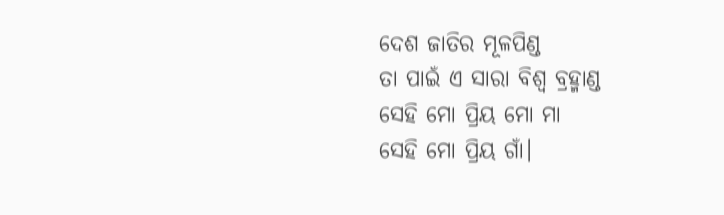ଦେଶ ଜାତିର ମୂଳପିଣ୍ଡ
ତା ପାଇଁ ଏ ସାରା ବିଶ୍ଵ ବ୍ରହ୍ମାଣ୍ଡ
ସେହି ମୋ ପ୍ରିୟ ମୋ ମା
ସେହି ମୋ ପ୍ରିୟ ଗାଁ।